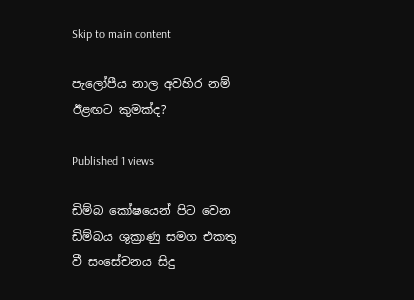Skip to main content

පැලෝපීය නාල අවහිර නම් ඊළඟට කුමක්ද?

Published 1 views

ඩිම්බ කෝෂයෙන් පිට වෙන ඩිම්බය ශුක්‍රාණු සමග එකතු වී සංසේචනය සිදු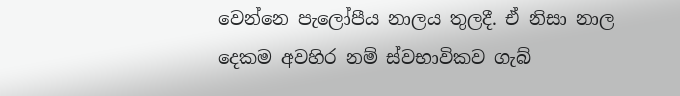වෙන්නෙ පැලෝපීය නාලය තුලදී. ඒ නිසා නාල දෙකම අවහිර නම් ස්වභාවිකව ගැබ්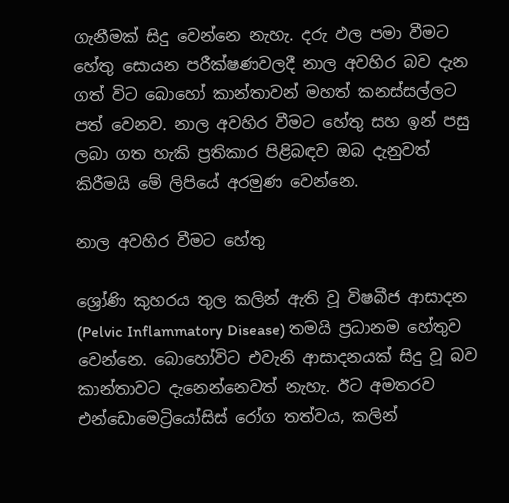ගැනීමක් සිදු වෙන්නෙ නැහැ. දරු ඵල පමා වීමට හේතු සොයන පරීක්ෂණවලදී නාල අවහිර බව දැන ගත් විට බොහෝ කාන්තාවන් මහත් කනස්සල්ලට පත් වෙනව. නාල අවහිර වීමට හේතු සහ ඉන් පසු ලබා ගත හැකි ප්‍රතිකාර පිළිබඳව ඔබ දැනුවත් කිරීමයි මේ ලිපියේ අරමුණ වෙන්නෙ.

නාල අවහිර වීමට හේතු

ශ්‍රෝණි කුහරය තුල කලින් ඇති වූ විෂබීජ ආසාදන (Pelvic Inflammatory Disease) තමයි ප්‍රධානම හේතුව වෙන්නෙ. බොහෝවිට එවැනි ආසාදනයක් සිදු වූ බව කාන්තාවට දැනෙන්නෙවත් නැහැ. ඊට අමතරව එන්ඩොමෙට්‍රියෝසිස් රෝග තත්වය, කලින්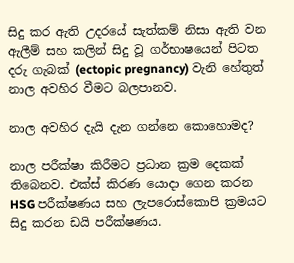සිදු කර ඇති උදරයේ සැත්කම් නිසා ඇති වන ඇලීම් සහ කලින් සිදු වූ ගර්භාෂයෙන් පිටත දරු ගැබක් (ectopic pregnancy) වැනි හේතුත් නාල අවහිර වීමට බලපානව.

නාල අවහිර දැයි දැන ගන්නෙ කොහොමද?

නාල පරීක්ෂා කිරීමට ප්‍රධාන ක්‍රම දෙකක් තිබෙනව. එක්ස් කිරණ යොදා ගෙන කරන HSG පරීක්ෂණය සහ ලැපරොස්කොපි ක්‍රමයට සිදු කරන ඩයි පරීක්ෂණය.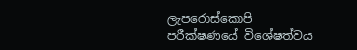ලැපරොස්කොපි පරීක්ෂණයේ විශේෂත්වය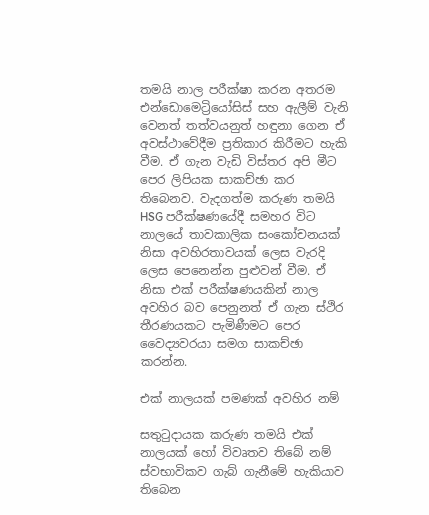තමයි නාල පරීක්ෂා කරන අතරම එන්ඩොමෙට්‍රියෝසිස් සහ ඇලීම් වැනි වෙනත් තත්වයනුත් හඳුනා ගෙන ඒ අවස්ථාවේදීම ප්‍රතිකාර කිරීමට හැකි වීම. ඒ ගැන වැඩි විස්තර අපි මීට පෙර ලිපියක සාකච්ඡා කර තිබෙනව. වැදගත්ම කරුණ තමයි HSG පරීක්ෂණයේදී සමහර විට නාලයේ තාවකාලික සංකෝචනයක් නිසා අවහිරතාවයක් ලෙස වැරදි ලෙස පෙනෙන්න පුළුවන් වීම. ඒ නිසා එක් පරීක්ෂණයකින් නාල අවහිර බව පෙනුනත් ඒ ගැන ස්ථිර තීරණයකට පැමිණීමට පෙර වෛද්‍යවරයා සමග සාකච්ඡා කරන්න.

එක් නාලයක් පමණක් අවහිර නම්

සතුටුදායක කරුණ තමයි එක් නාලයක් හෝ විවෘතව තිබේ නම් ස්වභාවිකව ගැබ් ගැනීමේ හැකියාව තිබෙන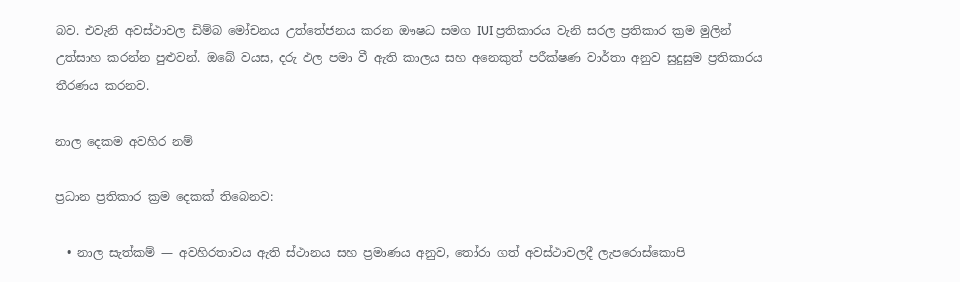බව. එවැනි අවස්ථාවල ඩිම්බ මෝචනය උත්තේජනය කරන ඖෂධ සමග IUI ප්‍රතිකාරය වැනි සරල ප්‍රතිකාර ක්‍රම මුලින් උත්සාහ කරන්න පුළුවන්. ඔබේ වයස, දරු ඵල පමා වී ඇති කාලය සහ අනෙකුත් පරීක්ෂණ වාර්තා අනුව සුදුසුම ප්‍රතිකාරය තීරණය කරනව.

නාල දෙකම අවහිර නම්

ප්‍රධාන ප්‍රතිකාර ක්‍රම දෙකක් තිබෙනව:

  • නාල සැත්කම් — අවහිරතාවය ඇති ස්ථානය සහ ප්‍රමාණය අනුව, තෝරා ගත් අවස්ථාවලදී ලැපරොස්කොපි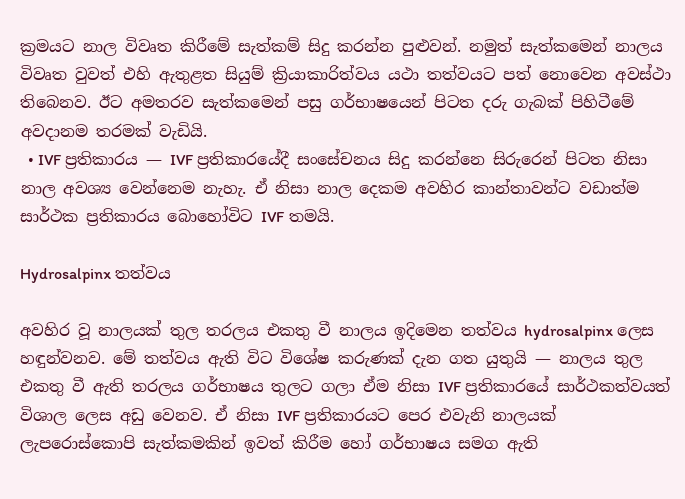ක්‍රමයට නාල විවෘත කිරීමේ සැත්කම් සිදු කරන්න පුළුවන්. නමුත් සැත්කමෙන් නාලය විවෘත වුවත් එහි ඇතුළත සියුම් ක්‍රියාකාරිත්වය යථා තත්වයට පත් නොවෙන අවස්ථා තිබෙනව. ඊට අමතරව සැත්කමෙන් පසු ගර්භාෂයෙන් පිටත දරු ගැබක් පිහිටීමේ අවදානම තරමක් වැඩියි.
  • IVF ප්‍රතිකාරය — IVF ප්‍රතිකාරයේදී සංසේචනය සිදු කරන්නෙ සිරුරෙන් පිටත නිසා නාල අවශ්‍ය වෙන්නෙම නැහැ. ඒ නිසා නාල දෙකම අවහිර කාන්තාවන්ට වඩාත්ම සාර්ථක ප්‍රතිකාරය බොහෝවිට IVF තමයි.

Hydrosalpinx තත්වය

අවහිර වූ නාලයක් තුල තරලය එකතු වී නාලය ඉදිමෙන තත්වය hydrosalpinx ලෙස හඳුන්වනව. මේ තත්වය ඇති විට විශේෂ කරුණක් දැන ගත යුතුයි — නාලය තුල එකතු වී ඇති තරලය ගර්භාෂය තුලට ගලා ඒම නිසා IVF ප්‍රතිකාරයේ සාර්ථකත්වයත් විශාල ලෙස අඩු වෙනව. ඒ නිසා IVF ප්‍රතිකාරයට පෙර එවැනි නාලයක් ලැපරොස්කොපි සැත්කමකින් ඉවත් කිරීම හෝ ගර්භාෂය සමග ඇති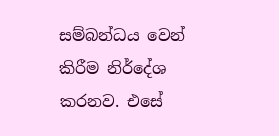සම්බන්ධය වෙන් කිරීම නිර්දේශ කරනව. එසේ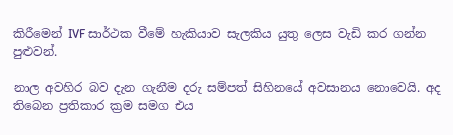කිරීමෙන් IVF සාර්ථක වීමේ හැකියාව සැලකිය යුතු ලෙස වැඩි කර ගන්න පුළුවන්.

නාල අවහිර බව දැන ගැනීම දරු සම්පත් සිහිනයේ අවසානය නොවෙයි. අද තිබෙන ප්‍රතිකාර ක්‍රම සමග එය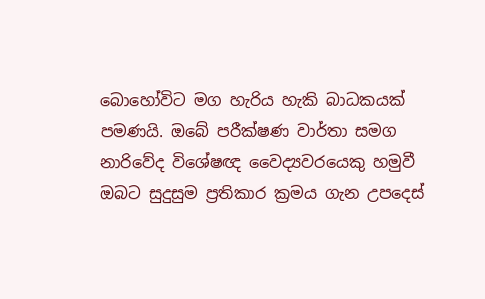බොහෝවිට මග හැරිය හැකි බාධකයක් පමණයි. ඔබේ පරීක්ෂණ වාර්තා සමග නාරිවේද විශේෂඥ වෛද්‍යවරයෙකු හමුවී ඔබට සුදුසුම ප්‍රතිකාර ක්‍රමය ගැන උපදෙස්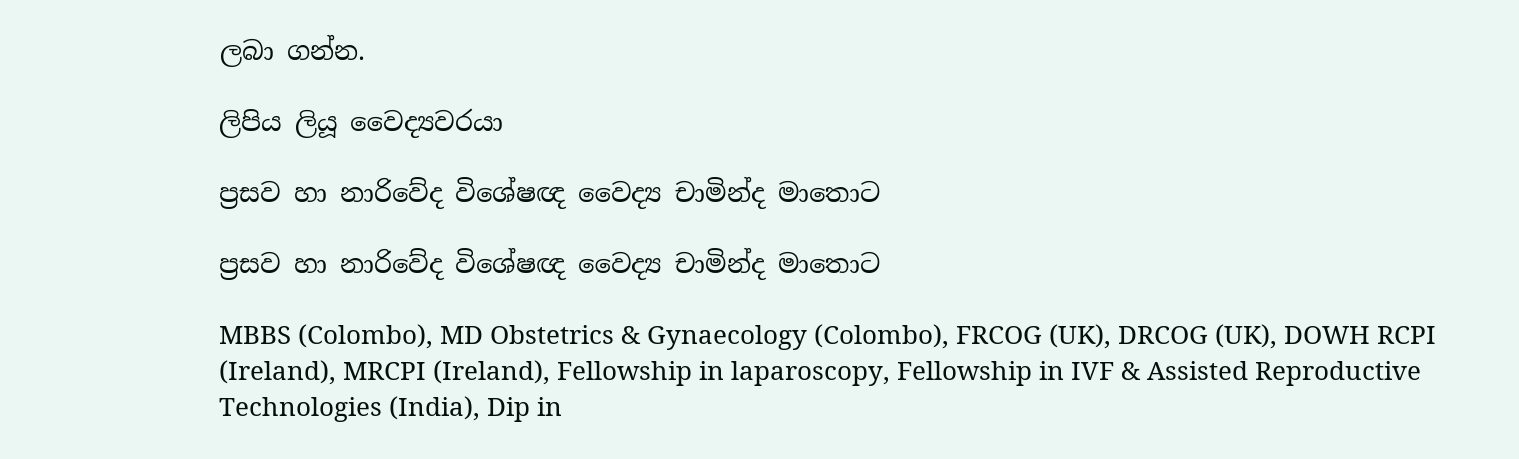ලබා ගන්න.

ලිපිය ලියූ වෛද්‍යවරයා

ප්‍රසව හා නාරිවේද විශේෂඥ වෛද්‍ය චාමින්ද මාතොට

ප්‍රසව හා නාරිවේද විශේෂඥ වෛද්‍ය චාමින්ද මාතොට

MBBS (Colombo), MD Obstetrics & Gynaecology (Colombo), FRCOG (UK), DRCOG (UK), DOWH RCPI (Ireland), MRCPI (Ireland), Fellowship in laparoscopy, Fellowship in IVF & Assisted Reproductive Technologies (India), Dip in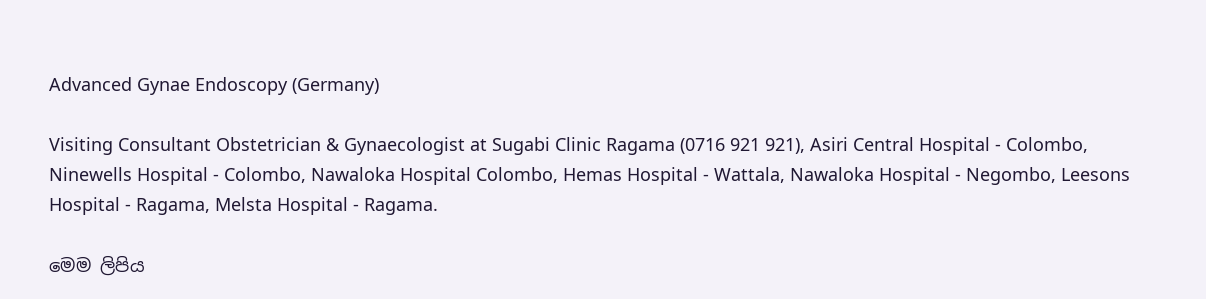Advanced Gynae Endoscopy (Germany)

Visiting Consultant Obstetrician & Gynaecologist at Sugabi Clinic Ragama (0716 921 921), Asiri Central Hospital - Colombo, Ninewells Hospital - Colombo, Nawaloka Hospital Colombo, Hemas Hospital - Wattala, Nawaloka Hospital - Negombo, Leesons Hospital - Ragama, Melsta Hospital - Ragama.

මෙම ලිපිය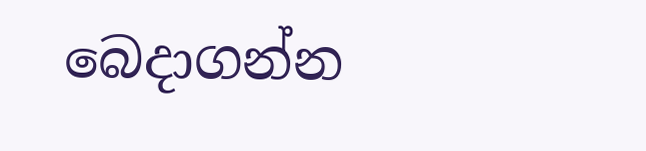බෙදාගන්න